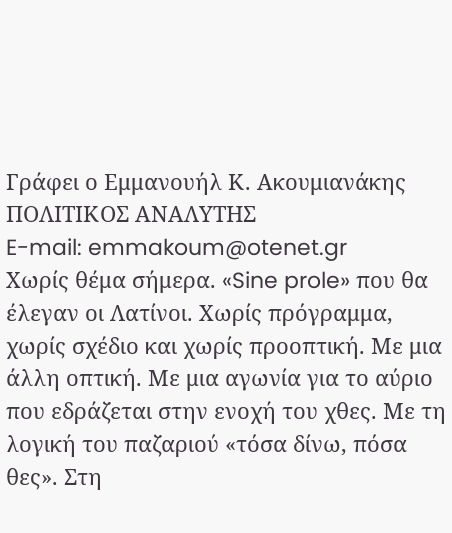Γράφει ο Εμμανουήλ Κ. Ακουμιανάκης
ΠΟΛΙΤΙΚΟΣ ΑΝΑΛΥΤΗΣ
E-mail: emmakoum@otenet.gr
Χωρίς θέμα σήμερα. «Sine prole» που θα έλεγαν οι Λατίνοι. Χωρίς πρόγραμμα, χωρίς σχέδιο και χωρίς προοπτική. Με μια άλλη οπτική. Με μια αγωνία για το αύριο που εδράζεται στην ενοχή του χθες. Με τη λογική του παζαριού «τόσα δίνω, πόσα θες». Στη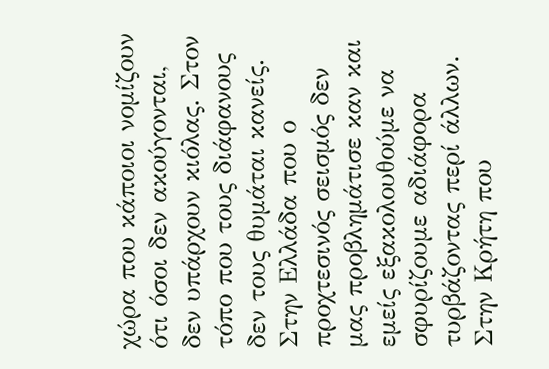χώρα που κάποιοι νομίζουν ότι όσοι δεν ακούγονται, δεν υπάρχουν κιόλας. Στον τόπο που τους διάφανους δεν τους θυμάται κανείς. Στην Ελλάδα που ο προχτεσινός σεισμός δεν μας προβλημάτισε καν και εμείς εξακολουθούμε να σφυρίζουμε αδιάφορα τυρβάζοντας περί άλλων. Στην Κρήτη που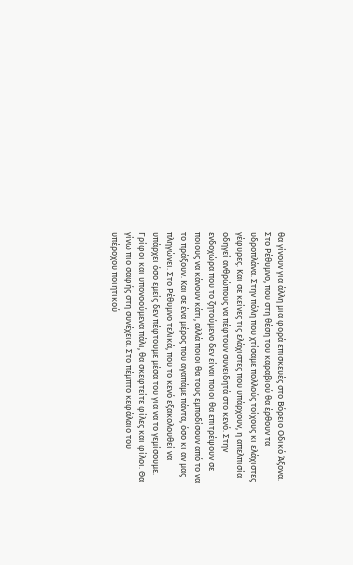θα γίνουν για άλλη μια φορά επισκευές στο Βόρειο Οδικό Άξονα. Στο Ρέθυμνο, που στη θέση του καραβιού θα έρθουν τα υδροπλάνα. Στην πόλη που χτίσαμε πολλούς τοίχους κι ελάχιστες γέφυρες. Και σε κείνες τις ελάχιστες που υπάρχουν, η απελπισία οδηγεί ανθρώπους να πέφτουν συνειδητά στο κενό. Στην ενδοχώρα που το ζητούμενο δεν είναι ποιοι θα επιτρέψουν σε ποιους να κάνουν κάτι, αλλά ποιοι θα τους εμποδίσουν από το να το πράξουν. Και σε ένα μέρος που αγαπάμε πάντα, όσο κι αν μας πληγώνει. Στο Ρέθυμνο τελικά, που το κενό εξακολουθεί να υπάρχει όσο εμείς δεν πέφτουμε μέσα του για να το γεμίσουμε.
Γρίφοι και υπονοούμενα πάλι, θα σκεφτείτε φίλες και φίλοι. Θα γίνω πιο σαφής στη συνέχεια. Στο πέμπτο κεφάλαιο του υπέροχου ποιητικού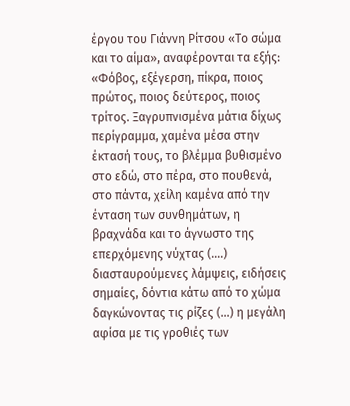έργου του Γιάννη Ρίτσου «Το σώμα και το αίμα», αναφέρονται τα εξής: «Φόβος, εξέγερση, πίκρα, ποιος πρώτος, ποιος δεύτερος, ποιος τρίτος. Ξαγρυπνισμένα μάτια δίχως περίγραμμα, χαμένα μέσα στην έκτασή τους, το βλέμμα βυθισμένο στο εδώ, στο πέρα, στο πουθενά, στο πάντα, χείλη καμένα από την ένταση των συνθημάτων, η βραχνάδα και το άγνωστο της επερχόμενης νύχτας (….) διασταυρούμενες λάμψεις, ειδήσεις σημαίες, δόντια κάτω από το χώμα δαγκώνοντας τις ρίζες (…) η μεγάλη αφίσα με τις γροθιές των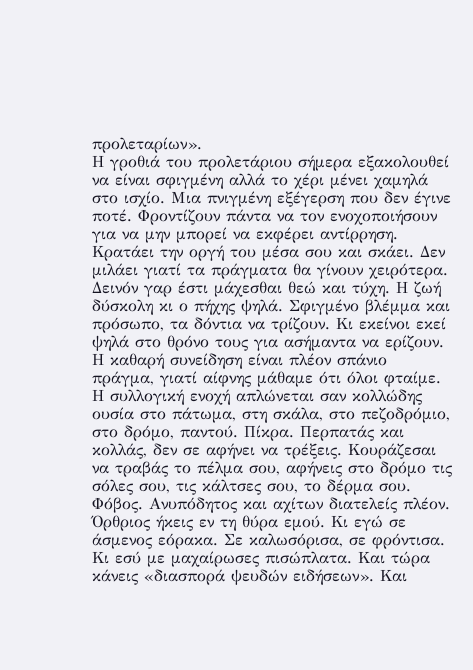προλεταρίων».
Η γροθιά του προλετάριου σήμερα εξακολουθεί να είναι σφιγμένη αλλά το χέρι μένει χαμηλά στο ισχίο. Μια πνιγμένη εξέγερση που δεν έγινε ποτέ. Φροντίζουν πάντα να τον ενοχοποιήσουν για να μην μπορεί να εκφέρει αντίρρηση. Κρατάει την οργή του μέσα σου και σκάει. Δεν μιλάει γιατί τα πράγματα θα γίνουν χειρότερα. Δεινόν γαρ έστι μάχεσθαι θεώ και τύχη. Η ζωή δύσκολη κι ο πήχης ψηλά. Σφιγμένο βλέμμα και πρόσωπο, τα δόντια να τρίζουν. Κι εκείνοι εκεί ψηλά στο θρόνο τους για ασήμαντα να ερίζουν.
Η καθαρή συνείδηση είναι πλέον σπάνιο πράγμα, γιατί αίφνης μάθαμε ότι όλοι φταίμε. Η συλλογική ενοχή απλώνεται σαν κολλώδης ουσία στο πάτωμα, στη σκάλα, στο πεζοδρόμιο, στο δρόμο, παντού. Πίκρα. Περπατάς και κολλάς, δεν σε αφήνει να τρέξεις. Κουράζεσαι να τραβάς το πέλμα σου, αφήνεις στο δρόμο τις σόλες σου, τις κάλτσες σου, το δέρμα σου. Φόβος. Ανυπόδητος και αχίτων διατελείς πλέον. Όρθριος ήκεις εν τη θύρα εμού. Κι εγώ σε άσμενος εόρακα. Σε καλωσόρισα, σε φρόντισα. Κι εσύ με μαχαίρωσες πισώπλατα. Και τώρα κάνεις «διασπορά ψευδών ειδήσεων». Και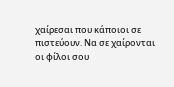χαίρεσαι που κάποιοι σε πιστεύουν. Να σε χαίρονται οι φίλοι σου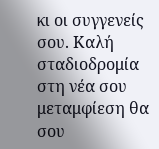κι οι συγγενείς σου. Καλή σταδιοδρομία στη νέα σου μεταμφίεση θα σου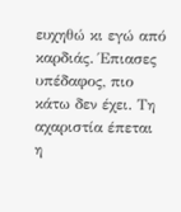ευχηθώ κι εγώ από καρδιάς. Έπιασες υπέδαφος, πιο κάτω δεν έχει. Τη αχαριστία έπεται η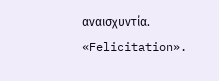αναισχυντία. «Felicitation».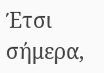Έτσι σήμερα,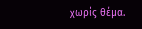χωρίς θέμα.